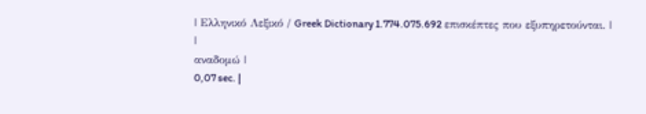| Ελληνικό Λεξικό / Greek Dictionary 1.774.075.692 επισκέπτες που εξυπηρετούνται. |
|
αναδομώ |
0,07 sec. |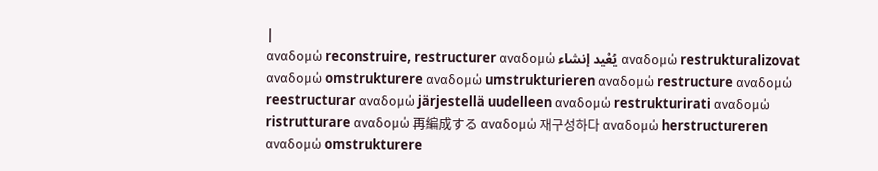|
αναδομώ reconstruire, restructurer αναδομώ يُعْيد إنشاء αναδομώ restrukturalizovat αναδομώ omstrukturere αναδομώ umstrukturieren αναδομώ restructure αναδομώ reestructurar αναδομώ järjestellä uudelleen αναδομώ restrukturirati αναδομώ ristrutturare αναδομώ 再編成する αναδομώ 재구성하다 αναδομώ herstructureren αναδομώ omstrukturere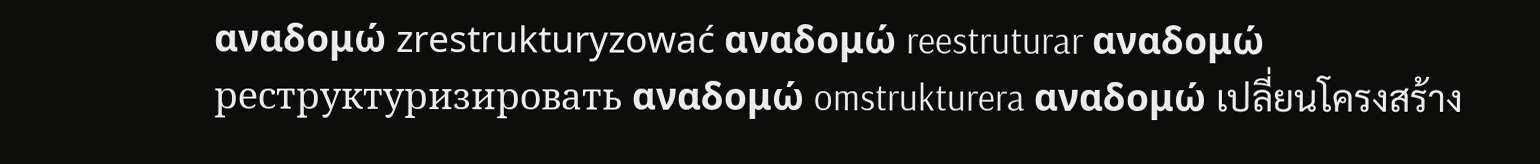αναδομώ zrestrukturyzować αναδομώ reestruturar αναδομώ реструктуризировать αναδομώ omstrukturera αναδομώ เปลี่ยนโครงสร้าง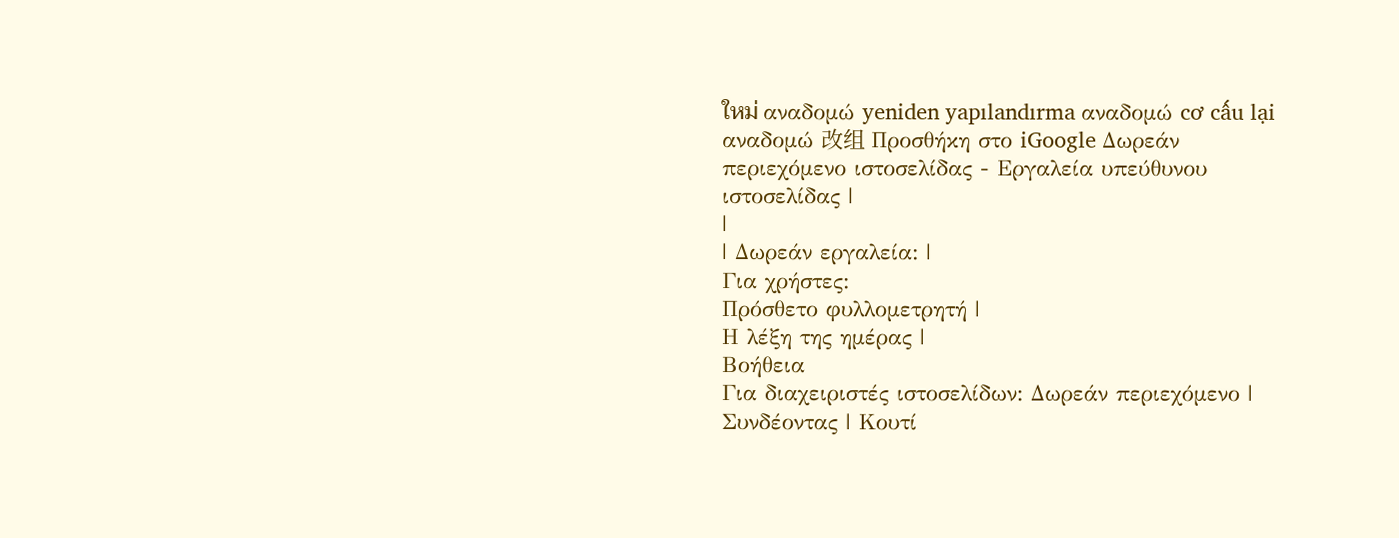ใหม่ αναδομώ yeniden yapılandırma αναδομώ cơ cấu lại αναδομώ 改组 Προσθήκη στο iGoogle Δωρεάν περιεχόμενο ιστοσελίδας - Εργαλεία υπεύθυνου ιστοσελίδας |
|
| Δωρεάν εργαλεία: |
Για χρήστες:
Πρόσθετο φυλλομετρητή |
Η λέξη της ημέρας |
Βοήθεια
Για διαχειριστές ιστοσελίδων: Δωρεάν περιεχόμενο | Συνδέοντας | Κουτί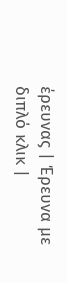έρευνας | Έρευνα με διπλό κλικ |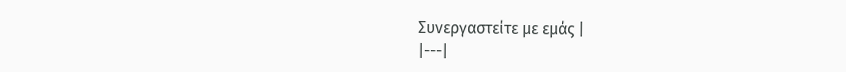Συνεργαστείτε με εμάς |
|---|